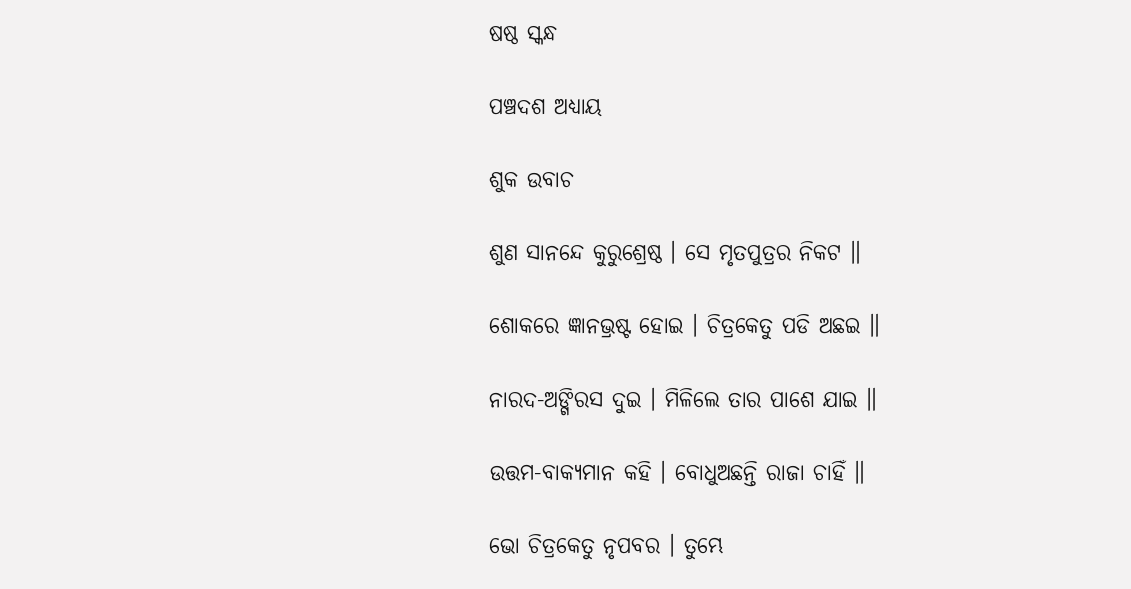ଷଷ୍ଠ ସ୍କନ୍ଧ

ପଞ୍ଚଦଶ ଅଧ୍ୟାୟ

ଶୁକ ଉବାଚ

ଶୁଣ ସାନନ୍ଦେ କୁରୁଶ୍ରେଷ୍ଠ । ସେ ମୃତପୁତ୍ରର ନିକଟ ॥

ଶୋକରେ ଜ୍ଞାନଭ୍ରଷ୍ଟ ହୋଇ । ଚିତ୍ରକେତୁ ପଡି ଅଛଇ ॥

ନାରଦ-ଅଙ୍ଗିରସ ଦୁଇ । ମିଳିଲେ ତାର ପାଶେ ଯାଇ ॥

ଉତ୍ତମ-ବାକ୍ୟମାନ କହି । ବୋଧୁଅଛନ୍ତି ରାଜା ଚାହିଁ ॥

ଭୋ ଚିତ୍ରକେତୁ ନୃପବର । ତୁମ୍ଭେ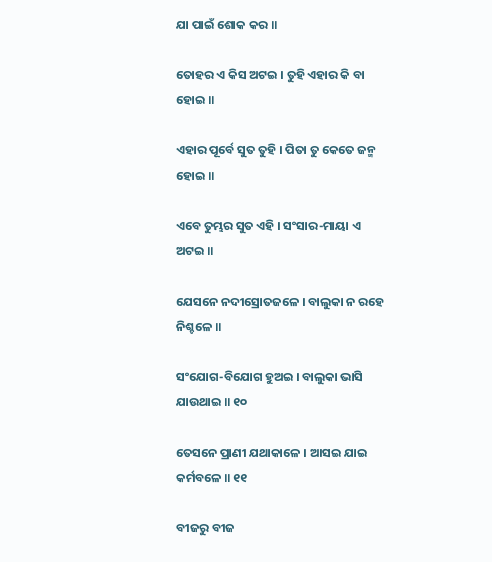ଯା ପାଇଁ ଶୋକ କର ॥

ତୋହର ଏ କିସ ଅଟଇ । ତୁହି ଏହାର କି ବା ହୋଇ ॥

ଏହାର ପୂର୍ବେ ସୁତ ତୁହି । ପିତା ତୁ କେତେ ଜନ୍ମ ହୋଇ ॥

ଏବେ ତୁମ୍ଭର ସୁତ ଏହି । ସଂସାର-ମାୟା ଏ ଅଟଇ ॥

ଯେସନେ ନଦୀସ୍ରୋତଜଳେ । ବାଲୁକା ନ ରହେ ନିଶ୍ଚଳେ ॥

ସଂଯୋଗ-ବିଯୋଗ ହୁଅଇ । ବାଲୁକା ଭାସି ଯାଉଥାଇ ॥ ୧୦

ତେସନେ ପ୍ରାଣୀ ଯଥାକାଳେ । ଆସଇ ଯାଇ କର୍ମବଳେ ॥ ୧୧

ବୀଜରୁ ବୀଜ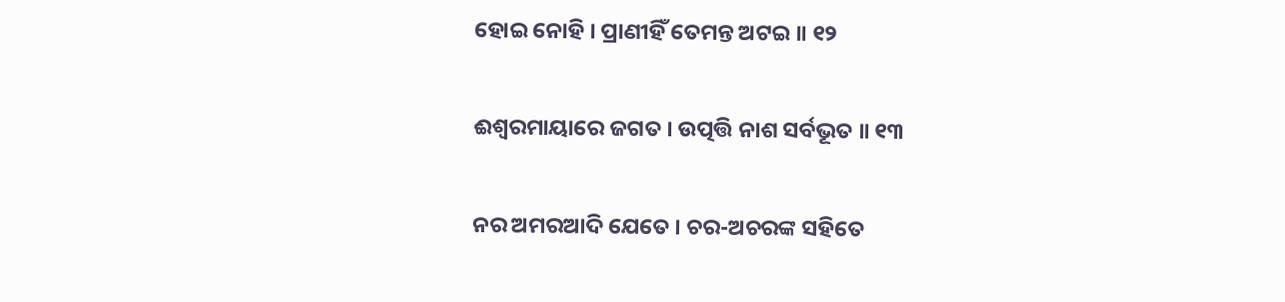ହୋଇ ନୋହି । ପ୍ରାଣୀହିଁ ତେମନ୍ତ ଅଟଇ ॥ ୧୨

ଈଶ୍ୱରମାୟାରେ ଜଗତ । ଉତ୍ପତ୍ତି ନାଶ ସର୍ବଭୂତ ॥ ୧୩

ନର ଅମରଆଦି ଯେତେ । ଚର-ଅଚରଙ୍କ ସହିତେ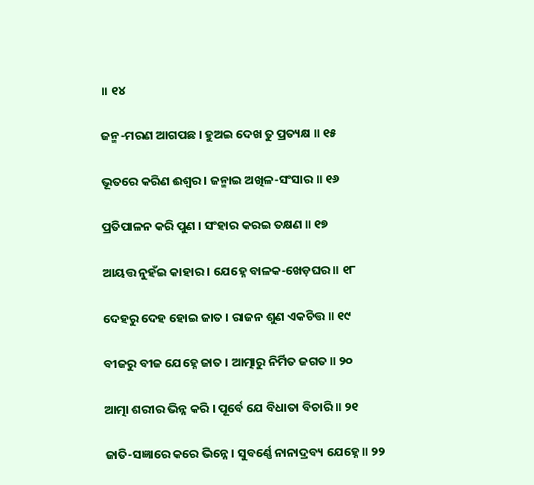॥ ୧୪

ଜନ୍ମ-ମରଣ ଆଗପଛ । ହୁଅଇ ଦେଖ ତୁ ପ୍ରତ୍ୟକ୍ଷ ॥ ୧୫

ଭୂତରେ କରିଣ ଈଶ୍ୱର । ଜନ୍ମାଇ ଅଖିଳ-ସଂସାର ॥ ୧୬

ପ୍ରତିପାଳନ କରି ପୁଣ । ସଂହାର କରଇ ତକ୍ଷଣ ॥ ୧୭

ଆୟତ୍ତ ନୁହଁଇ କାହାର । ଯେହ୍ନେ ବାଳକ-ଖେଡ଼ଘର ॥ ୧୮

ଦେହରୁ ଦେହ ହୋଇ ଜାତ । ରାଜନ ଶୁଣ ଏକଚିତ୍ତ ॥ ୧୯

ବୀଜରୁ ବୀଜ ଯେହ୍ନେ ଜାତ । ଆତ୍ମାରୁ ନିର୍ମିତ ଜଗତ ॥ ୨୦

ଆତ୍ମା ଶରୀର ଭିନ୍ନ କରି । ପୂର୍ବେ ଯେ ବିଧାତା ବିଚାରି ॥ ୨୧

ଜାତି-ସଜ୍ଞାରେ କରେ ଭିନ୍ନେ । ସୁବର୍ଣ୍ଣେ ନାନାଦ୍ରବ୍ୟ ଯେହ୍ନେ ॥ ୨୨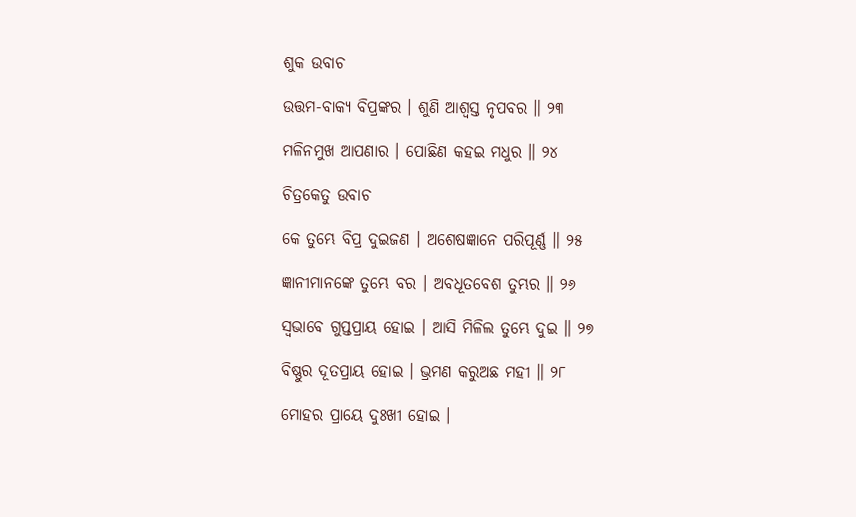ଶୁକ ଉବାଚ

ଉତ୍ତମ-ବାକ୍ୟ ବିପ୍ରଙ୍କର । ଶୁଣି ଆଶ୍ୱସ୍ତ ନୃପବର ॥ ୨୩

ମଳିନମୁଖ ଆପଣାର । ପୋଛିଣ କହଇ ମଧୁର ॥ ୨୪

ଚିତ୍ରକେତୁ ଉବାଚ

କେ ତୁମ୍ଭେ ବିପ୍ର ଦୁଇଜଣ । ଅଶେଷଜ୍ଞାନେ ପରିପୂର୍ଣ୍ଣ ॥ ୨୫

ଜ୍ଞାନୀମାନଙ୍କେ ତୁମ୍ଭେ ବର । ଅବଧୂତବେଶ ତୁମ୍ଭର ॥ ୨୬

ସ୍ୱଭାବେ ଗୁପ୍ତପ୍ରାୟ ହୋଇ । ଆସି ମିଳିଲ ତୁମ୍ଭେ ଦୁଇ ॥ ୨୭

ବିଷ୍ଣୁର ଦୂତପ୍ରାୟ ହୋଇ । ଭ୍ରମଣ କରୁଅଛ ମହୀ ॥ ୨୮

ମୋହର ପ୍ରାୟେ ଦୁଃଖୀ ହୋଇ ।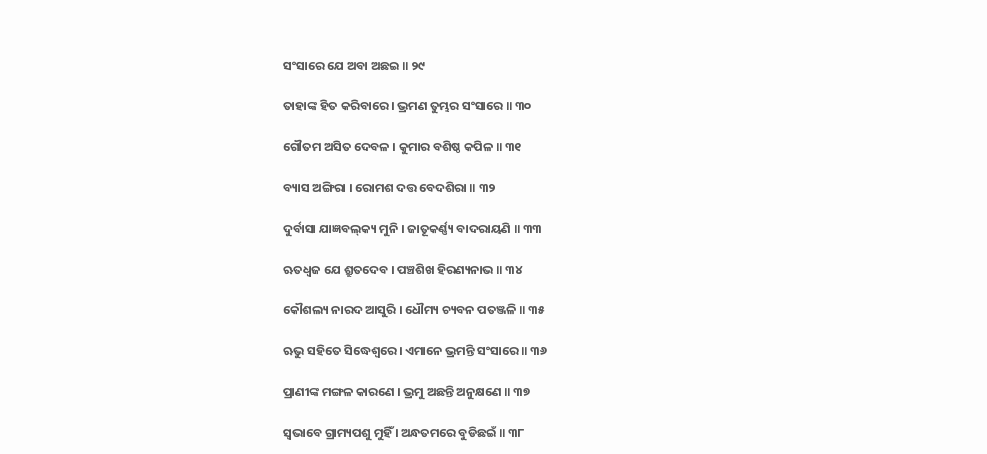ସଂସାରେ ଯେ ଅବା ଅଛଇ ॥ ୨୯

ତାହାଙ୍କ ହିତ କରିବାରେ । ଭ୍ରମଣ ତୁମ୍ଭର ସଂସାରେ ॥ ୩୦

ଗୌତମ ଅସିତ ଦେବଳ । କୁମାର ବଶିଷ୍ଠ କପିଳ ॥ ୩୧

ବ୍ୟାସ ଅଙ୍ଗିରା । ରୋମଶ ଦତ୍ତ ବେଦଶିରା ॥ ୩୨

ଦୁର୍ବାସା ଯାଜ୍ଞବଲ୍‌କ୍ୟ ମୁନି । ଜାତୂକର୍ଣ୍ଣ୍ୟ ବାଦରାୟଣି ॥ ୩୩

ଋତଧ୍ୱଜ ଯେ ଶ୍ରୁତଦେବ । ପଞ୍ଚଶିଖ ହିରଣ୍ୟନାଭ ॥ ୩୪

କୌଶଲ୍ୟ ନାରଦ ଆସୁରି । ଧୌମ୍ୟ ଚ୍ୟବନ ପତଞ୍ଜଳି ॥ ୩୫

ଋଭୁ ସହିତେ ସିଦ୍ଧେଶ୍ୱରେ । ଏମାନେ ଭ୍ରମନ୍ତି ସଂସାରେ ॥ ୩୬

ପ୍ରାଣୀଙ୍କ ମଙ୍ଗଳ କାରଣେ । ଭ୍ରମୁ ଅଛନ୍ତି ଅନୁକ୍ଷଣେ ॥ ୩୭

ସ୍ୱଭାବେ ଗ୍ରାମ୍ୟପଶୁ ମୁହିଁ । ଅନ୍ଧତମରେ ବୁଡିଛଇଁ ॥ ୩୮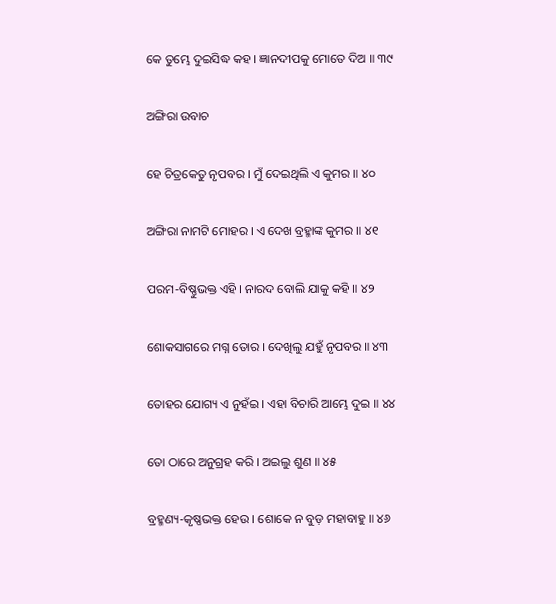କେ ତୁମ୍ଭେ ଦୁଇସିଦ୍ଧ କହ । ଜ୍ଞାନଦୀପକୁ ମୋତେ ଦିଅ ॥ ୩୯

ଅଙ୍ଗିରା ଉବାଚ

ହେ ଚିତ୍ରକେତୁ ନୃପବର । ମୁଁ ଦେଇଥିଲି ଏ କୁମର ॥ ୪୦

ଅଙ୍ଗିରା ନାମଟି ମୋହର । ଏ ଦେଖ ବ୍ରହ୍ମାଙ୍କ କୁମର ॥ ୪୧

ପରମ-ବିଷ୍ଣୁଭକ୍ତ ଏହି । ନାରଦ ବୋଲି ଯାକୁ କହି ॥ ୪୨

ଶୋକସାଗରେ ମଗ୍ନ ତୋର । ଦେଖିଲୁ ଯହୁଁ ନୃପବର ॥ ୪୩

ତୋହର ଯୋଗ୍ୟ ଏ ନୁହଁଇ । ଏହା ବିଚାରି ଆମ୍ଭେ ଦୁଇ ॥ ୪୪

ତୋ ଠାରେ ଅନୁଗ୍ରହ କରି । ଅଇଲୁ ଶୁଣ ॥ ୪୫

ବ୍ରହ୍ମଣ୍ୟ-କୃଷ୍ଣଭକ୍ତ ହେଉ । ଶୋକେ ନ ବୁଡ଼ ମହାବାହୁ ॥ ୪୬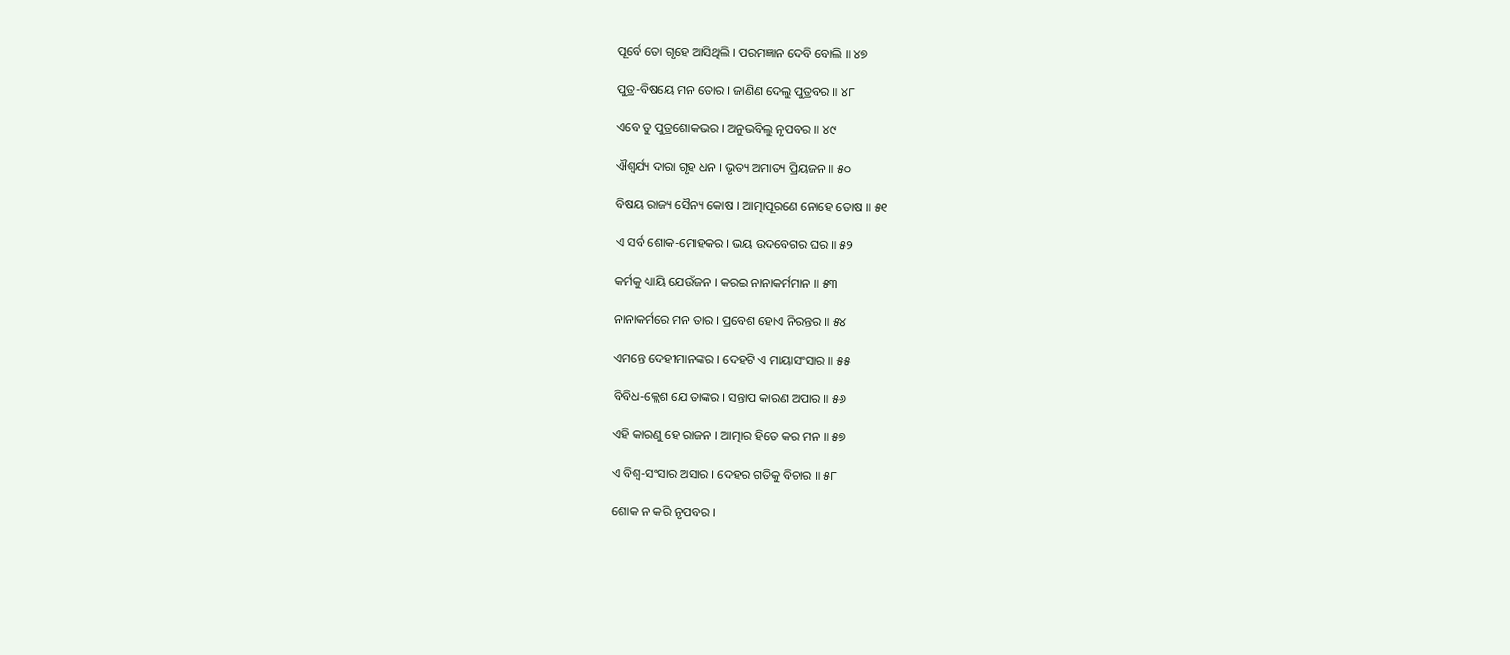ପୂର୍ବେ ତୋ ଗୃହେ ଆସିଥିଲି । ପରମଜ୍ଞାନ ଦେବି ବୋଲି ॥ ୪୭

ପୁତ୍ର-ବିଷୟେ ମନ ତୋର । ଜାଣିଣ ଦେଲୁ ପୁତ୍ରବର ॥ ୪୮

ଏବେ ତୁ ପୁତ୍ରଶୋକଭର । ଅନୁଭବିଲୁ ନୃପବର ॥ ୪୯

ଐଶ୍ୱର୍ଯ୍ୟ ଦାରା ଗୃହ ଧନ । ଭୃତ୍ୟ ଅମାତ୍ୟ ପ୍ରିୟଜନ ॥ ୫୦

ବିଷୟ ରାଜ୍ୟ ସୈନ୍ୟ କୋଷ । ଆତ୍ମାପୂରଣେ ନୋହେ ତୋଷ ॥ ୫୧

ଏ ସର୍ବ ଶୋକ-ମୋହକର । ଭୟ ଉଦବେଗର ଘର ॥ ୫୨

କର୍ମକୁ ଧ୍ୟାୟି ଯେଉଁଜନ । କରଇ ନାନାକର୍ମମାନ ॥ ୫୩

ନାନାକର୍ମରେ ମନ ତାର । ପ୍ରବେଶ ହୋଏ ନିରନ୍ତର ॥ ୫୪

ଏମନ୍ତେ ଦେହୀମାନଙ୍କର । ଦେହଟି ଏ ମାୟାସଂସାର ॥ ୫୫

ବିବିଧ-କ୍ଲେଶ ଯେ ତାଙ୍କର । ସନ୍ତାପ କାରଣ ଅପାର ॥ ୫୬

ଏହି କାରଣୁ ହେ ରାଜନ । ଆତ୍ମାର ହିତେ କର ମନ ॥ ୫୭

ଏ ବିଶ୍ୱ-ସଂସାର ଅସାର । ଦେହର ଗତିକୁ ବିଚାର ॥ ୫୮

ଶୋକ ନ କରି ନୃପବର ।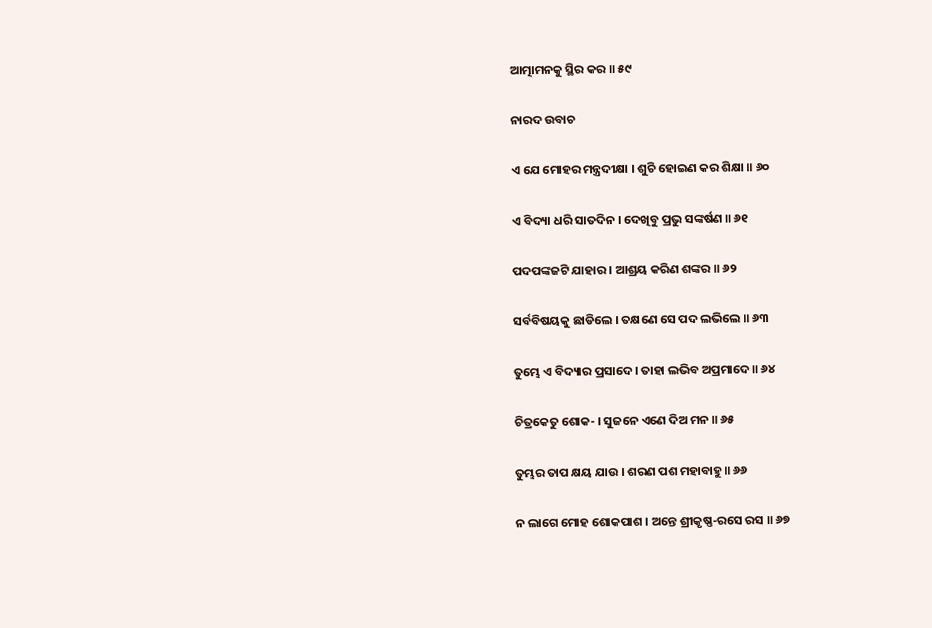ଆତ୍ମାମନକୁ ସ୍ଥିର କର ॥ ୫୯

ନାରଦ ଉବାଚ

ଏ ଯେ ମୋହର ମନ୍ତ୍ରଦୀକ୍ଷା । ଶୁଚି ହୋଇଣ କର ଶିକ୍ଷା ॥ ୬୦

ଏ ବିଦ୍ୟା ଧରି ସାତଦିନ । ଦେଖିବୁ ପ୍ରଭୁ ସଙ୍କର୍ଷଣ ॥ ୬୧

ପଦପଙ୍କଜଟି ଯାହାର । ଆଶ୍ରୟ କରିଣ ଶଙ୍କର ॥ ୬୨

ସର୍ବବିଷୟକୁ ଛାଡିଲେ । ତକ୍ଷଣେ ସେ ପଦ ଲଭିଲେ ॥ ୬୩

ତୁମ୍ଭେ ଏ ବିଦ୍ୟାର ପ୍ରସାଦେ । ତାହା ଲଭିବ ଅପ୍ରମାଦେ ॥ ୬୪

ଚିତ୍ରକେତୁ ଶୋକ- । ସୁଜନେ ଏଣେ ଦିଅ ମନ ॥ ୬୫

ତୁମ୍ଭର ତାପ କ୍ଷୟ ଯାଉ । ଶରଣ ପଶ ମହାବାହୁ ॥ ୬୬

ନ ଲାଗେ ମୋହ ଶୋକପାଶ । ଅନ୍ତେ ଶ୍ରୀକୃଷ୍ଣ-ରସେ ରସ ॥ ୬୭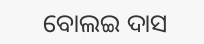ବୋଲଇ ଦାସ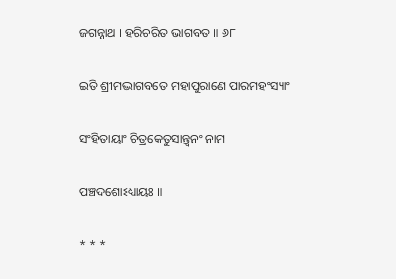ଜଗନ୍ନାଥ । ହରିଚରିତ ଭାଗବତ ॥ ୬୮

ଇତି ଶ୍ରୀମଦ୍ଭାଗବତେ ମହାପୁରାଣେ ପାରମହଂସ୍ୟାଂ

ସଂହିତାୟାଂ ଚିତ୍ରକେତୁସାନ୍ତ୍ୱନଂ ନାମ

ପଞ୍ଚଦଶୋଽଧ୍ୟାୟଃ ॥

* * *